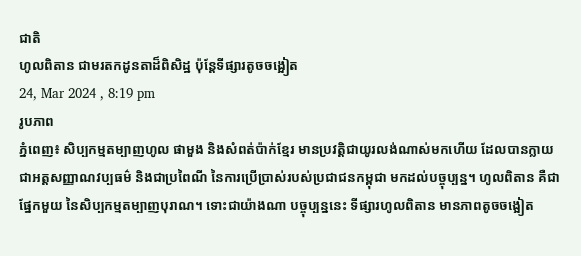ជាតិ
ហូលពិតាន ជាមរតកដូនតាដ៏ពិសិដ្ឋ ប៉ុន្តែទីផ្សារតូចចង្អៀត
24, Mar 2024 , 8:19 pm
រូបភាព
ភ្នំពេញ៖ សិប្បកម្មតម្បាញហូល ផាមួង និងសំពត់ប៉ាក់ខ្មែរ មានប្រវត្តិជាយូរលង់ណាស់មកហើយ ដែលបានក្លាយជាអត្តសញ្ញាណវប្បធម៌ និងជាប្រពៃណី នៃការប្រើប្រាស់របស់ប្រជាជនកម្ពុជា មកដល់បច្ចុប្បន្ន។ ហូលពិតាន គឺជាផ្នែកមួយ នៃសិប្បកម្មតម្បាញបុរាណ។ ទោះជាយ៉ាងណា បច្ចុប្បន្ននេះ ទីផ្សារហូលពិតាន មានភាពតូចចង្អៀត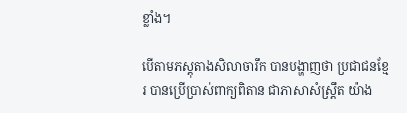ខ្លាំង។

បើតាមភស្តុតាងសិលាចារឹក បានបង្ហាញថា ប្រជាជនខ្មែរ បានប្រើប្រាស់ពាក្យពិតាន ជាភាសាសំស្ត្រឹត យ៉ាង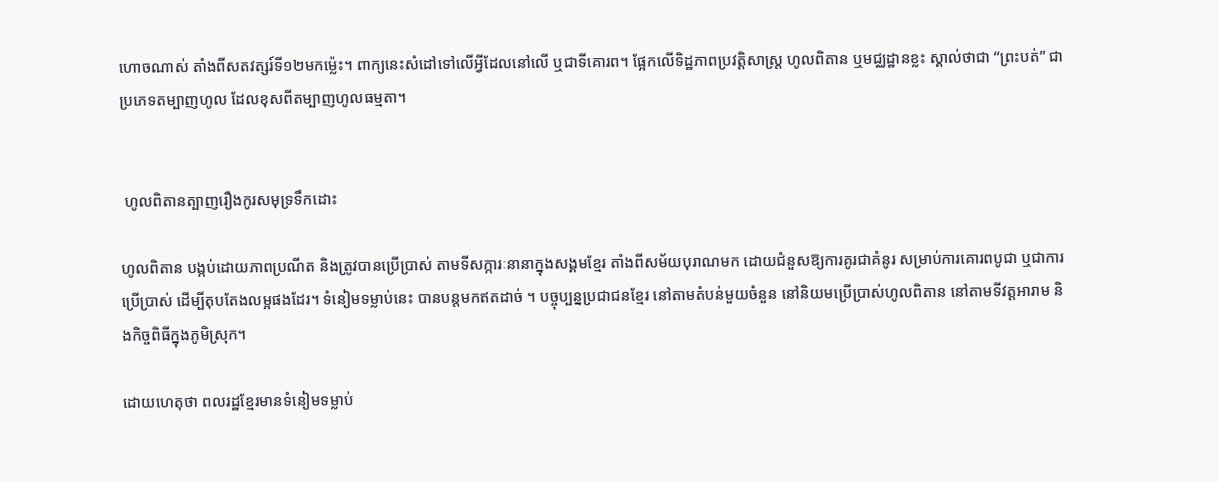ហោចណាស់ តាំងពីសតវត្សរ៍ទី១២មកម្ល៉េះ។ ពាក្យនេះសំដៅទៅលើអ្វីដែលនៅលើ ឬជាទីគោរព។ ផ្អែកលើទិដ្ឋភាពប្រវត្តិសាស្ត្រ ហូលពិតាន ឬមជ្ឈដ្ឋានខ្លះ ស្គាល់ថាជា “ព្រះបត់” ជាប្រភេទតម្បាញហូល ដែលខុសពីតម្បាញហូលធម្មតា។


 ហូលពិតានត្បាញរឿងកូរសមុទ្រទឹកដោះ

ហូលពិតាន បង្កប់ដោយភាពប្រណីត និងត្រូវបានប្រើប្រាស់ តាមទីសក្ការៈនានាក្នុងសង្គមខ្មែរ តាំងពីសម័យបុរាណមក ដោយជំនួសឱ្យការគូរជាគំនូរ សម្រាប់ការគោរពបូជា ឬជាការប្រើប្រាស់ ដើម្បីតុបតែងលម្អផងដែរ។ ទំនៀមទម្លាប់នេះ បានបន្តមកឥតដាច់ ។ បច្ចុប្បន្នប្រជាជនខ្មែរ នៅតាមតំបន់មួយចំនួន នៅនិយមប្រើប្រាស់ហូលពិតាន នៅតាមទីវត្តអារាម និងកិច្ចពិធីក្នុងភូមិស្រុក។

ដោយហេតុថា ពលរដ្ឋខ្មែរមានទំនៀមទម្លាប់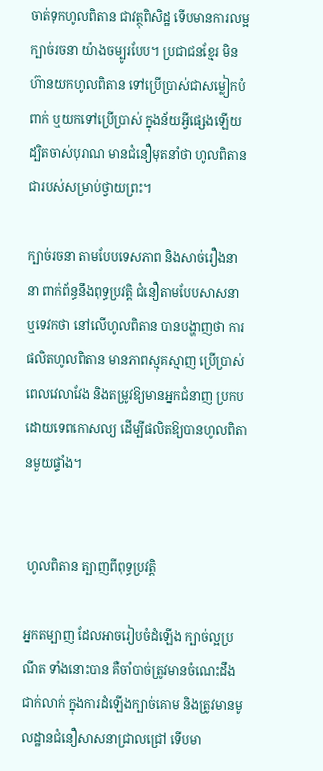ចាត់ទុកហូលពិតាន ជាវត្ថុពិសិដ្ឋ ទើបមានការលម្អក្បាច់រចនា យ៉ាងចម្បូរបែប។ ប្រជាជនខ្មែរ មិនហ៊ានយកហូលពិតាន ទៅប្រើប្រាស់ជាសម្លៀកបំពាក់ ឬយកទៅប្រើប្រាស់ ក្នុងន័យអ្វីផ្សេងឡើយ ដ្បិតចាស់បុរាណ មានជំនឿមុតនាំថា ហូលពិតានជារបស់សម្រាប់ថ្វាយព្រះ។

ក្បាច់រចនា តាមបែបទេសភាព និងសាច់រឿងនានា ពាក់ព័ន្ធនឹងពុទ្ធប្រវត្តិ ជំនឿតាមបែបសាសនា ឬទេវកថា នៅលើហូលពិតាន បានបង្ហាញថា ការផលិតហូលពិតាន មានភាពស្មុគស្មាញ ប្រើប្រាស់ពេលវេលាវែង និងតម្រូវឱ្យមានអ្នកជំនាញ ប្រកបដោយទេពកោសល្យ ដើម្បីផលិតឱ្យបានហូលពិតានមួយផ្ទាំង។


 ហូលពិតាន ត្បាញពីពុទ្ធប្រវត្តិ

អ្នកតម្បាញ ដែលអាចរៀបចំដំឡើង ក្បាច់ល្អប្រណីត ទាំងនោះបាន គឺចាំបាច់ត្រូវមានចំណេះដឹងជាក់លាក់ ក្នុងការដំឡើងក្បាច់គោម និងត្រូវមានមូលដ្ឋានជំនឿសាសនាជ្រាលជ្រៅ ទើបមា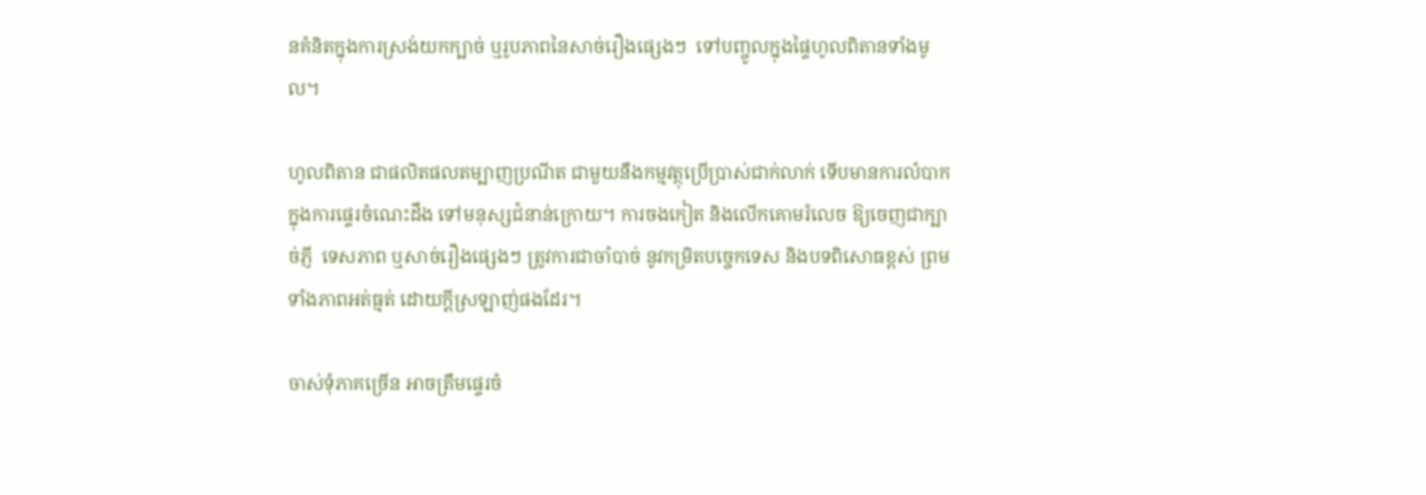នគំនិតក្នុងការស្រង់យកក្បាច់ ឬរូបភាពនៃសាច់រឿងផ្សេងៗ  ទៅបញ្ចូលក្នុងផ្ទៃហូលពិតានទាំងមូល។

ហូលពិតាន ជាផលិតផលតម្បាញប្រណីត ជាមួយនឹងកម្មវត្ថុប្រើប្រាស់ជាក់លាក់ ទើបមានការលំបាក ក្នុងការផ្ទេរចំណេះដឹង ទៅមនុស្សជំនាន់ក្រោយ។ ការចងកៀត និងលើកគោមរំលេច ឱ្យចេញជាក្បាច់ភ្ញី  ទេសភាព ឬសាច់រឿងផ្សេងៗ ត្រូវការជាចាំបាច់ នូវកម្រិតបច្ចេកទេស និងបទពិសោធខ្ពស់ ព្រមទាំងភាពអត់ធ្មត់ ដោយក្ដីស្រឡាញ់ផងដែរ។

ចាស់ទុំភាគច្រើន អាចត្រឹមផ្ទេរចំ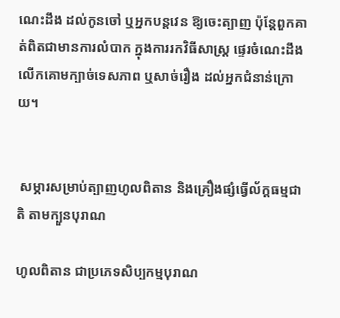ណេះដឹង ដល់កូនចៅ ឬអ្នកបន្តវេន ឱ្យចេះត្បាញ ប៉ុន្តែពួកគាត់ពិតជាមានការលំបាក ក្នុងការរកវិធីសាស្ត្រ ផ្ទេរចំណេះដឹង លើកគោមក្បាច់ទេសភាព ឬសាច់រឿង ដល់អ្នកជំនាន់ក្រោយ។


 សម្ភារសម្រាប់ត្បាញហូលពិតាន និងគ្រឿងផ្សំធ្វើល័ក្ដធម្មជាតិ តាមក្បួនបុរាណ

ហូលពិតាន ជាប្រភេទសិប្បកម្មបុរាណ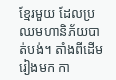ខ្មែរមួយ ដែលប្រឈមហានិភ័យបាត់បង់។ តាំងពីដើមរៀងមក កា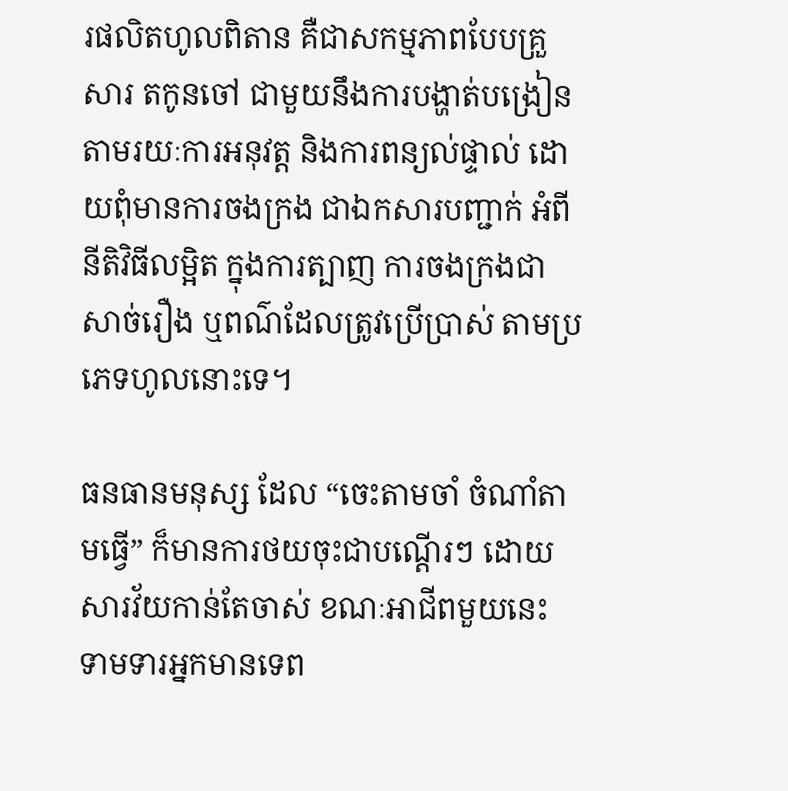រផលិតហូលពិតាន គឺជាសកម្មភាពបែបគ្រួសារ តកូនចៅ ជាមួយនឹងការបង្ហាត់បង្រៀន តាមរយៈការអនុវត្ត និងការពន្យល់ផ្ទាល់ ដោយពុំមានការចងក្រង ជាឯកសារបញ្ជាក់ អំពីនីតិវិធីលម្អិត ក្នុងការត្បាញ ការចងក្រងជាសាច់រឿង ឬពណ៌ដែលត្រូវប្រើប្រាស់ តាមប្រភេទហូលនោះទេ។

ធនធានមនុស្ស ដែល “ចេះតាមចាំ ចំណាំតាមធ្វើ” ក៏មានការថយចុះជាបណ្ដើរៗ ដោយសារវ័យកាន់តែចាស់ ខណៈអាជីពមួយនេះ ទាមទារអ្នកមានទេព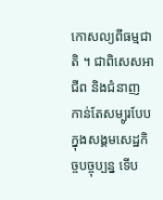កោសល្យពីធម្មជាតិ ។ ជាពិសេសអាជីព និងជំនាញ កាន់តែសម្បូរបែប ក្នុងសង្គមសេដ្ឋកិច្ចបច្ចុប្បន្ន ទើប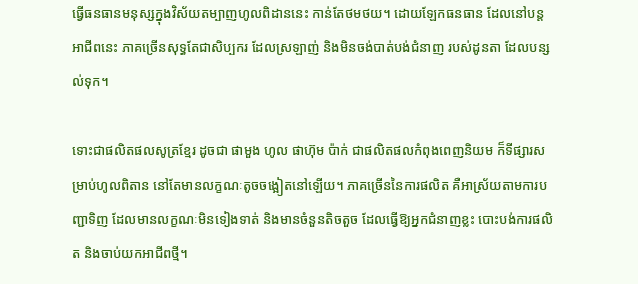ធ្វើធនធានមនុស្សក្នុងវិស័យតម្បាញហូលពិដាននេះ កាន់តែថមថយ។ ដោយឡែកធនធាន ដែលនៅបន្តអាជីពនេះ ភាគច្រើនសុទ្ធតែជាសិប្បករ ដែលស្រឡាញ់ និងមិនចង់បាត់បង់ជំនាញ របស់ដូនតា ដែលបន្សល់ទុក។

ទោះជាផលិតផលសូត្រខ្មែរ ដូចជា ផាមួង ហូល ផាហ៊ុម ប៉ាក់ ជាផលិតផលកំពុងពេញនិយម ក៏ទីផ្សារសម្រាប់ហូលពិតាន នៅតែមានលក្ខណៈតូចចង្អៀតនៅឡើយ។ ភាគច្រើននៃការផលិត គឺអាស្រ័យតាមការបញ្ជាទិញ ដែលមានលក្ខណៈមិនទៀងទាត់ និងមានចំនួនតិចតួច ដែលធ្វើឱ្យអ្នកជំនាញខ្លះ បោះបង់ការផលិត និងចាប់យកអាជីពថ្មី។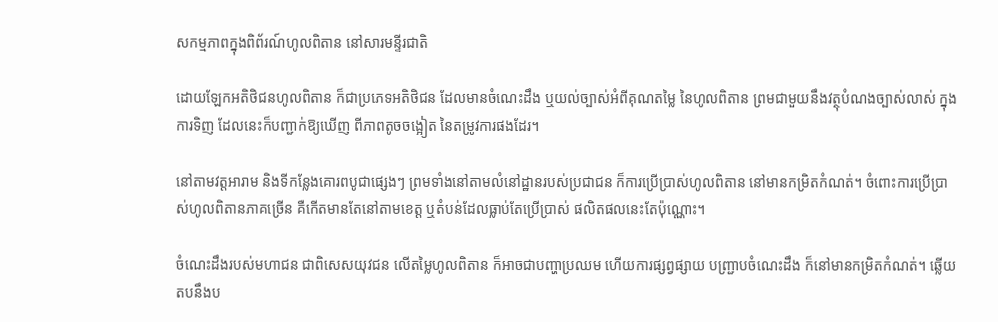សកម្មភាពក្នុងពិព័រណ៍ហូលពិតាន នៅសារមន្ទីរជាតិ

ដោយឡែកអតិថិជនហូលពិតាន ក៏ជាប្រភេទអតិថិជន ដែលមានចំណេះដឹង ឬយល់ច្បាស់អំពីគុណតម្លៃ នៃហូលពិតាន ព្រមជាមួយនឹងវត្ថុបំណងច្បាស់លាស់ ក្នុងការទិញ ដែលនេះក៏បញ្ជាក់ឱ្យឃើញ ពីភាពតូចចង្អៀត នៃតម្រូវការផងដែរ។

នៅតាមវត្តអារាម និងទីកន្លែងគោរពបូជាផ្សេងៗ ព្រមទាំងនៅតាមលំនៅដ្ឋានរបស់ប្រជាជន ក៏ការប្រើប្រាស់ហូលពិតាន នៅមានកម្រិតកំណត់។ ចំពោះការប្រើប្រាស់ហូលពិតានភាគច្រើន គឺកើតមានតែនៅតាមខេត្ត ឬតំបន់ដែលធ្លាប់តែប្រើប្រាស់ ផលិតផលនេះតែប៉ុណ្ណោះ។

ចំណេះដឹងរបស់មហាជន ជាពិសេសយុវជន លើតម្លៃហូលពិតាន ក៏អាចជាបញ្ហាប្រឈម ហើយការផ្សព្វផ្សាយ បញ្ជ្រាបចំណេះដឹង ក៏នៅមានកម្រិតកំណត់។ ឆ្លើយតបនឹងប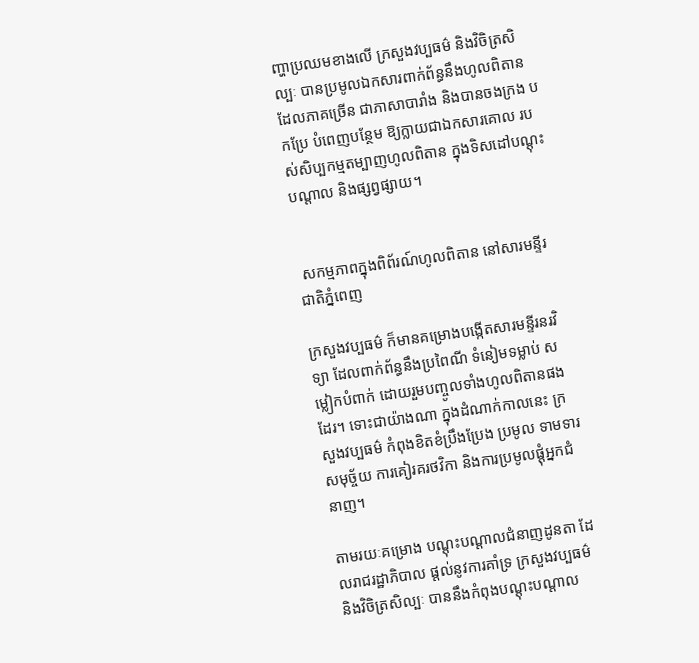ញ្ហាប្រឈមខាងលើ ក្រសួងវប្បធម៌ និងវិចិត្រសិល្បៈ បានប្រមូលឯកសារពាក់ព័ន្ធនឹងហូលពិតាន ដែលភាគច្រើន ជាភាសាបារាំង និងបានចងក្រង បកប្រែ បំពេញបន្ថែម ឱ្យក្លាយជាឯកសារគោល របស់សិប្បកម្មតម្បាញហូលពិតាន ក្នុងទិសដៅបណ្ដុះបណ្ដាល និងផ្សព្វផ្សាយ។


 សកម្មភាពក្នុងពិព័រណ៍ហូលពិតាន នៅសារមន្ទីរជាតិភ្នំពេញ

ក្រសួងវប្បធម៌ ក៏មានគម្រោងបង្កើតសារមន្ទីរនរវិទ្យា ដែលពាក់ព័ន្ធនឹងប្រពៃណី ទំនៀមទម្លាប់ សម្លៀកបំពាក់ ដោយរួមបញ្ចូលទាំងហូលពិតានផងដែរ។ ទោះជាយ៉ាងណា ក្នុងដំណាក់កាលនេះ ក្រសួងវប្បធម៌ កំពុងខិតខំប្រឹងប្រែង ប្រមូល ទាមទារសមុច្ច័យ ការគៀរគរថវិកា និងការប្រមូលផ្ដុំអ្នកជំនាញ។

តាមរយៈគម្រោង បណ្ដុះបណ្ដាលជំនាញដូនតា ដែលរាជរដ្ឋាភិបាល ផ្ដល់នូវការគាំទ្រ ក្រសួងវប្បធម៌ និងវិចិត្រសិល្បៈ បាននឹងកំពុងបណ្ដុះបណ្ដាល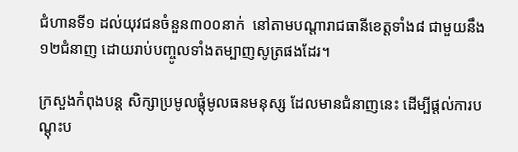ជំហានទី១ ដល់យុវជនចំនួន៣០០នាក់  នៅតាមបណ្ដារាជធានីខេត្តទាំង៨ ជាមួយនឹង១២ជំនាញ ដោយរាប់បញ្ចូលទាំងតម្បាញសូត្រផងដែរ។

ក្រសួងកំពុងបន្ត សិក្សាប្រមូលផ្ដុំមូលធនមនុស្ស ដែលមានជំនាញនេះ ដើម្បីផ្ដល់ការបណ្ដុះប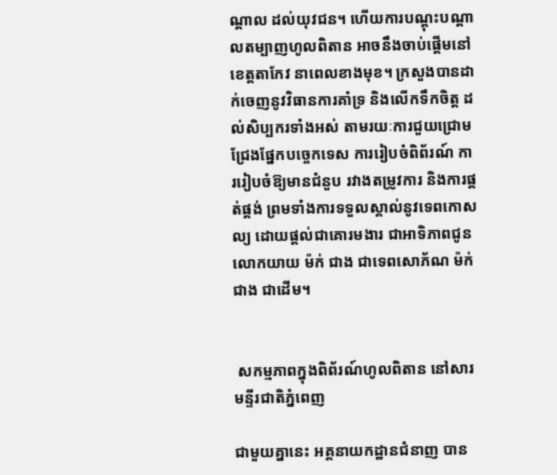ណ្ដាល ដល់យុវជន។ ហើយការបណ្ដុះបណ្ដាលតម្បាញហូលពិតាន អាចនឹងចាប់ផ្ដើមនៅខេត្តតាកែវ នាពេលខាងមុខ។ ក្រសួងបានដាក់ចេញនូវវិធានការគាំទ្រ និងលើកទឹកចិត្ត ដល់សិប្បករទាំងអស់ តាមរយៈការជួយជ្រោមជ្រែងផ្នែកបច្ចេកទេស ការរៀបចំពិព័រណ៍ ការរៀបចំឱ្យមានជំនួប រវាងតម្រូវការ និងការផ្គត់ផ្គង់ ព្រមទាំងការទទួលស្គាល់នូវទេពកោសល្យ ដោយផ្ដល់ជាគោរមងារ ជាអាទិភាពជូនលោកយាយ ម៉ក់ ជាង ជាទេពសោភ័ណ ម៉ក់ ជាង ជាដើម។


 សកម្មភាពក្នុងពិព័រណ៍ហូលពិតាន នៅសារមន្ទីរជាតិភ្នំពេញ

ជាមួយគ្នានេះ អគ្គនាយកដ្ឋានជំនាញ បាន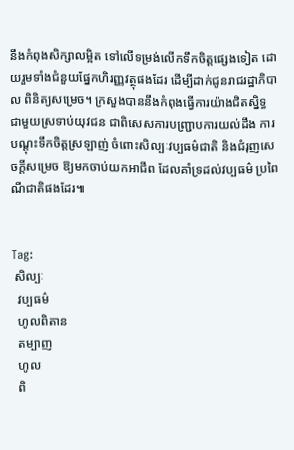នឹងកំពុងសិក្សាលម្អិត ទៅលើទម្រង់លើកទឹកចិត្តផ្សេងទៀត ដោយរួមទាំងជំនួយផ្នែកហិរញ្ញវត្ថុផងដែរ ដើម្បីដាក់ជូនរាជរដ្ឋាភិបាល ពិនិត្យសម្រេច។ ក្រសួងបាននឹងកំពុងធ្វើការយ៉ាងជិតស្និទ្ធ ជាមួយស្រទាប់យុវជន ជាពិសេសការបញ្ជ្រាបការយល់ដឹង ការបណ្ដុះទឹកចិត្តស្រឡាញ់ ចំពោះសិល្បៈវប្បធម៌ជាតិ និងជំរុញសេចក្ដីសម្រេច ឱ្យមកចាប់យកអាជីព ដែលគាំទ្រដល់វប្បធម៌ ប្រពៃណីជាតិផងដែរ៕


Tag:
 សិល្បៈ
  វប្បធម៌
  ហូលពិតាន
  តម្បាញ
  ហូល
  ពិ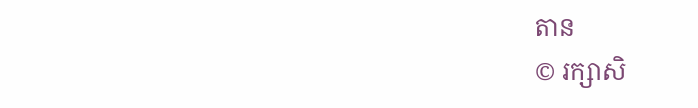តាន
© រក្សាសិ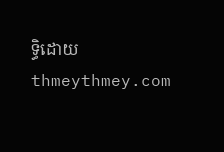ទ្ធិដោយ thmeythmey.com